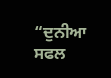“ਦੁਨੀਆ ਸਫਲ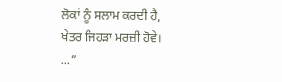ਲੋਕਾਂ ਨੂੰ ਸਲਾਮ ਕਰਦੀ ਹੈ, ਖੇਤਰ ਜਿਹੜਾ ਮਰਜ਼ੀ ਹੋਵੇ। ...”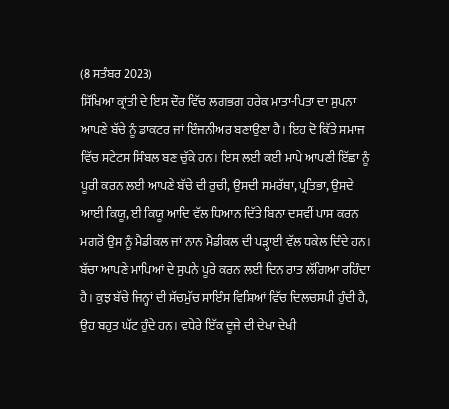(8 ਸਤੰਬਰ 2023)
ਸਿੱਖਿਆ ਕ੍ਰਾਂਤੀ ਦੇ ਇਸ ਦੌਰ ਵਿੱਚ ਲਗਭਗ ਹਰੇਕ ਮਾਤਾ-ਪਿਤਾ ਦਾ ਸੁਪਨਾ ਆਪਣੇ ਬੱਚੇ ਨੂੰ ਡਾਕਟਰ ਜਾਂ ਇੰਜਨੀਅਰ ਬਣਾਉਣਾ ਹੈ। ਇਹ ਦੋ ਕਿੱਤੇ ਸਮਾਜ ਵਿੱਚ ਸਟੇਟਸ ਸਿੰਬਲ ਬਣ ਚੁੱਕੇ ਹਨ। ਇਸ ਲਈ ਕਈ ਮਾਪੇ ਆਪਣੀ ਇੱਛਾ ਨੂੰ ਪੂਰੀ ਕਰਨ ਲਈ ਆਪਣੇ ਬੱਚੇ ਦੀ ਰੁਚੀ, ਉਸਦੀ ਸਮਰੱਥਾ, ਪ੍ਰਤਿਭਾ, ਉਸਦੇ ਆਈ ਕਿਯੂ, ਈ ਕਿਯੂ ਆਦਿ ਵੱਲ ਧਿਆਨ ਦਿੱਤੇ ਬਿਨਾ ਦਸਵੀਂ ਪਾਸ ਕਰਨ ਮਗਰੋਂ ਉਸ ਨੂੰ ਮੈਡੀਕਲ ਜਾਂ ਨਾਨ ਮੈਡੀਕਲ ਦੀ ਪੜ੍ਹਾਈ ਵੱਲ ਧਕੇਲ ਦਿੰਦੇ ਹਨ। ਬੱਚਾ ਆਪਣੇ ਮਾਪਿਆਂ ਦੇ ਸੁਪਨੇ ਪੂਰੇ ਕਰਨ ਲਈ ਦਿਨ ਰਾਤ ਲੱਗਿਆ ਰਹਿੰਦਾ ਹੈ। ਕੁਝ ਬੱਚੇ ਜਿਨ੍ਹਾਂ ਦੀ ਸੱਚਮੁੱਚ ਸਾਇੰਸ ਵਿਸ਼ਿਆਂ ਵਿੱਚ ਦਿਲਚਸਪੀ ਹੁੰਦੀ ਹੈ, ਉਹ ਬਹੁਤ ਘੱਟ ਹੁੰਦੇ ਹਨ। ਵਧੇਰੇ ਇੱਕ ਦੂਜੇ ਦੀ ਦੇਖਾ ਦੇਖੀ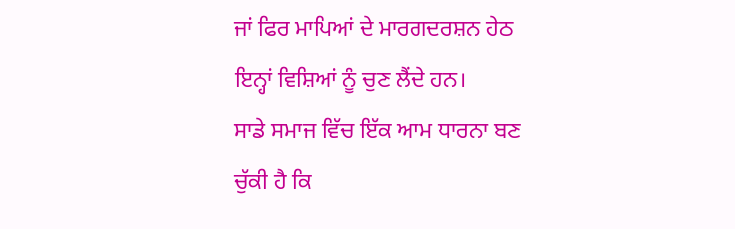ਜਾਂ ਫਿਰ ਮਾਪਿਆਂ ਦੇ ਮਾਰਗਦਰਸ਼ਨ ਹੇਠ ਇਨ੍ਹਾਂ ਵਿਸ਼ਿਆਂ ਨੂੰ ਚੁਣ ਲੈਂਦੇ ਹਨ।
ਸਾਡੇ ਸਮਾਜ ਵਿੱਚ ਇੱਕ ਆਮ ਧਾਰਨਾ ਬਣ ਚੁੱਕੀ ਹੈ ਕਿ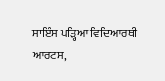ਸਾਇੰਸ ਪੜ੍ਹਿਆ ਵਿਦਿਆਰਥੀ ਆਰਟਸ,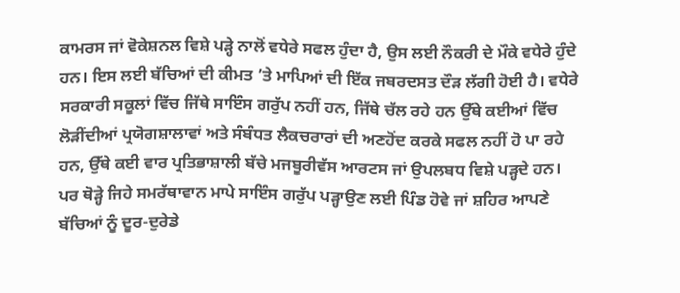ਕਾਮਰਸ ਜਾਂ ਵੋਕੇਸ਼ਨਲ ਵਿਸ਼ੇ ਪੜ੍ਹੇ ਨਾਲੋਂ ਵਧੇਰੇ ਸਫਲ ਹੁੰਦਾ ਹੈ, ਉਸ ਲਈ ਨੌਕਰੀ ਦੇ ਮੌਕੇ ਵਧੇਰੇ ਹੁੰਦੇ ਹਨ। ਇਸ ਲਈ ਬੱਚਿਆਂ ਦੀ ਕੀਮਤ ’ਤੇ ਮਾਪਿਆਂ ਦੀ ਇੱਕ ਜਬਰਦਸਤ ਦੌੜ ਲੱਗੀ ਹੋਈ ਹੈ। ਵਧੇਰੇ ਸਰਕਾਰੀ ਸਕੂਲਾਂ ਵਿੱਚ ਜਿੱਥੇ ਸਾਇੰਸ ਗਰੁੱਪ ਨਹੀਂ ਹਨ, ਜਿੱਥੇ ਚੱਲ ਰਹੇ ਹਨ ਉੱਥੇ ਕਈਆਂ ਵਿੱਚ ਲੋੜੀਂਦੀਆਂ ਪ੍ਰਯੋਗਸ਼ਾਲਾਵਾਂ ਅਤੇ ਸੰਬੰਧਤ ਲੈਕਚਰਾਰਾਂ ਦੀ ਅਣਹੋਂਦ ਕਰਕੇ ਸਫਲ ਨਹੀਂ ਹੋ ਪਾ ਰਹੇ ਹਨ, ਉੱਥੇ ਕਈ ਵਾਰ ਪ੍ਰਤਿਭਾਸ਼ਾਲੀ ਬੱਚੇ ਮਜਬੂਰੀਵੱਸ ਆਰਟਸ ਜਾਂ ਉਪਲਬਧ ਵਿਸ਼ੇ ਪੜ੍ਹਦੇ ਹਨ। ਪਰ ਥੋੜ੍ਹੇ ਜਿਹੇ ਸਮਰੱਥਾਵਾਨ ਮਾਪੇ ਸਾਇੰਸ ਗਰੁੱਪ ਪੜ੍ਹਾਉਣ ਲਈ ਪਿੰਡ ਹੋਵੇ ਜਾਂ ਸ਼ਹਿਰ ਆਪਣੇ ਬੱਚਿਆਂ ਨੂੰ ਦੂਰ-ਦੁਰੇਡੇ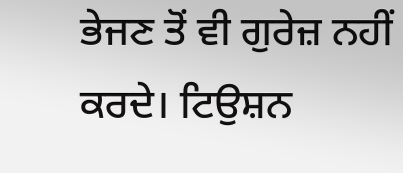ਭੇਜਣ ਤੋਂ ਵੀ ਗੁਰੇਜ਼ ਨਹੀਂ ਕਰਦੇ। ਟਿਉਸ਼ਨ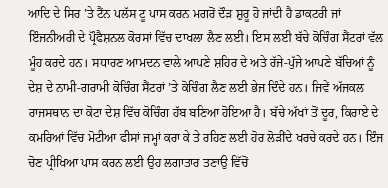ਆਦਿ ਦੇ ਸਿਰ ’ਤੇ ਟੈਂਨ ਪਲੱਸ ਟੂ ਪਾਸ ਕਰਨ ਮਗਰੋਂ ਦੌੜ ਸ਼ੁਰੂ ਹੋ ਜਾਂਦੀ ਹੈ ਡਾਕਟਰੀ ਜਾਂ ਇੰਜਨੀਅਰੀ ਦੇ ਪ੍ਰੌਫੈਸ਼ਨਲ ਕੋਰਸਾਂ ਵਿੱਚ ਦਾਖਲਾ ਲੈਣ ਲਈ। ਇਸ ਲਈ ਬੱਚੇ ਕੋਚਿੰਗ ਸੈਂਟਰਾਂ ਵੱਲ ਮੂੰਹ ਕਰਦੇ ਹਨ। ਸਧਾਰਣ ਆਮਦਨ ਵਾਲੇ ਆਪਣੇ ਸ਼ਹਿਰ ਦੇ ਅਤੇ ਰੱਜੇ-ਪੁੱਜੇ ਆਪਣੇ ਬੱਚਿਆਂ ਨੂੰ ਦੇਸ਼ ਦੇ ਨਾਮੀ-ਗਰਾਮੀ ਕੋਚਿੰਗ ਸੈਂਟਰਾਂ ’ਤੇ ਕੋਚਿੰਗ ਲੈਣ ਲਈ ਭੇਜ ਦਿੰਦੇ ਹਨ। ਜਿਵੇਂ ਅੱਜਕਲ ਰਾਜਸਥਾਨ ਦਾ ਕੋਟਾ ਦੇਸ਼ ਵਿੱਚ ਕੋਚਿੰਗ ਹੱਬ ਬਣਿਆ ਹੋਇਆ ਹੈ। ਬੱਚੇ ਅੱਖਾਂ ਤੋਂ ਦੂਰ, ਕਿਰਾਏ ਦੇ ਕਮਰਿਆਂ ਵਿੱਚ ਮੋਟੀਆ ਫੀਸਾਂ ਜਮ੍ਹਾਂ ਕਰਾ ਕੇ ਤੇ ਰਹਿਣ ਲਈ ਹੋਰ ਲੋੜੀਂਦੇ ਖਰਚੇ ਕਰਦੇ ਹਨ। ਇੰਜ ਚੋਣ ਪ੍ਰੀਖਿਆ ਪਾਸ ਕਰਨ ਲਈ ਉਹ ਲਗਾਤਾਰ ਤਣਾਉ ਵਿੱਚੋਂ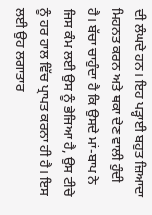ਦੀ ਲੰਘਦੇ ਹਨ। ਇਹ ਪੜ੍ਹਾਈ ਬਹੁਤ ਜ਼ਿਆਦਾ ਮਿਹਨਤ ਕਰਨ ਅਤੇ ਥਕਾ ਦੇਣ ਵਾਲੀ ਹੁੰਦੀ ਹੈ। ਬੱਚਾ ਚਾਹੁੰਦਾ ਹੈ ਕਿ ਉਸਦੇ ਮਾਂ-ਬਾਪ ਨੇ ਜਿਸ ਕੰਮ ਲਈ ਉਸ ਨੂੰ ਭੇਜਿਆ ਹੈ, ਉਸ ਟੀਚੇ ਨੂੰ ਹਰ ਹਾਲ ਵਿੱਚ ਪ੍ਰਾਪਤ ਕਰਨਾ ਹੀ ਹੈ। ਇਸ ਲਈ ਉਹ ਲਗਾਤਾਰ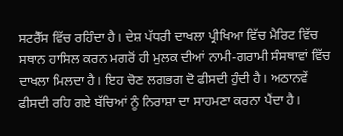ਸਟਰੈੱਸ ਵਿੱਚ ਰਹਿੰਦਾ ਹੈ। ਦੇਸ਼ ਪੱਧਰੀ ਦਾਖਲਾ ਪ੍ਰੀਖਿਆ ਵਿੱਚ ਮੈਰਿਟ ਵਿੱਚ ਸਥਾਨ ਹਾਸਿਲ ਕਰਨ ਮਗਰੋਂ ਹੀ ਮੁਲਕ ਦੀਆਂ ਨਾਮੀ-ਗਰਾਮੀ ਸੰਸਥਾਵਾਂ ਵਿੱਚ ਦਾਖਲਾ ਮਿਲਦਾ ਹੈ। ਇਹ ਚੋਣ ਲਗਭਗ ਦੋ ਫੀਸਦੀ ਹੁੰਦੀ ਹੈ। ਅਠਾਨਵੇਂ ਫੀਸਦੀ ਰਹਿ ਗਏ ਬੱਚਿਆਂ ਨੂੰ ਨਿਰਾਸ਼ਾ ਦਾ ਸਾਹਮਣਾ ਕਰਨਾ ਪੈਂਦਾ ਹੈ।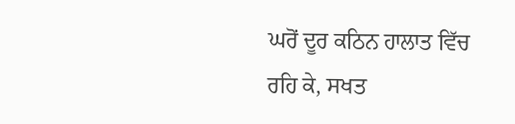ਘਰੋਂ ਦੂਰ ਕਠਿਨ ਹਾਲਾਤ ਵਿੱਚ ਰਹਿ ਕੇ, ਸਖਤ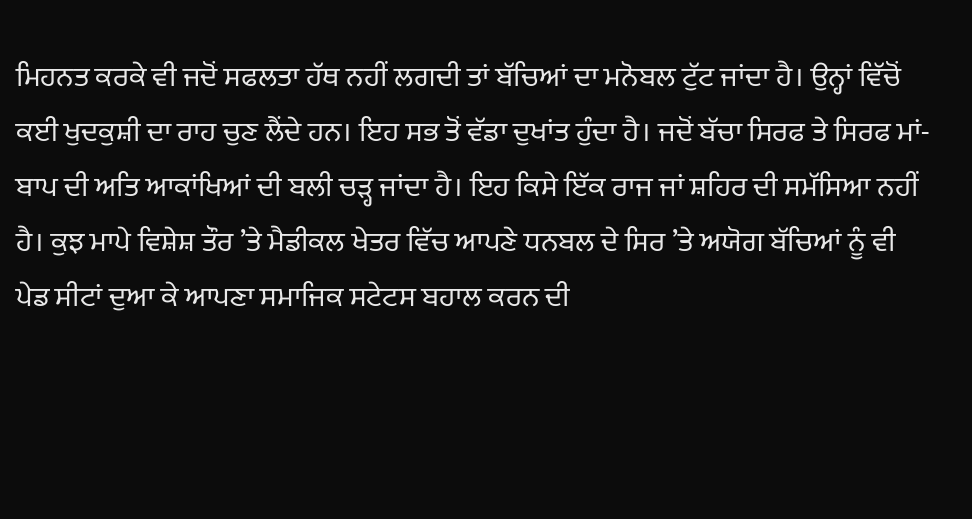ਮਿਹਨਤ ਕਰਕੇ ਵੀ ਜਦੋਂ ਸਫਲਤਾ ਹੱਥ ਨਹੀਂ ਲਗਦੀ ਤਾਂ ਬੱਚਿਆਂ ਦਾ ਮਨੋਬਲ ਟੁੱਟ ਜਾਂਦਾ ਹੈ। ਉਨ੍ਹਾਂ ਵਿੱਚੋਂ ਕਈ ਖੁਦਕੁਸ਼ੀ ਦਾ ਰਾਹ ਚੁਣ ਲੈਂਦੇ ਹਨ। ਇਹ ਸਭ ਤੋਂ ਵੱਡਾ ਦੁਖਾਂਤ ਹੁੰਦਾ ਹੈ। ਜਦੋਂ ਬੱਚਾ ਸਿਰਫ ਤੇ ਸਿਰਫ ਮਾਂ-ਬਾਪ ਦੀ ਅਤਿ ਆਕਾਂਖਿਆਂ ਦੀ ਬਲੀ ਚੜ੍ਹ ਜਾਂਦਾ ਹੈ। ਇਹ ਕਿਸੇ ਇੱਕ ਰਾਜ ਜਾਂ ਸ਼ਹਿਰ ਦੀ ਸਮੱਸਿਆ ਨਹੀਂ ਹੈ। ਕੁਝ ਮਾਪੇ ਵਿਸ਼ੇਸ਼ ਤੌਰ ’ਤੇ ਮੈਡੀਕਲ ਖੇਤਰ ਵਿੱਚ ਆਪਣੇ ਧਨਬਲ ਦੇ ਸਿਰ ’ਤੇ ਅਯੋਗ ਬੱਚਿਆਂ ਨੂੰ ਵੀ ਪੇਡ ਸੀਟਾਂ ਦੁਆ ਕੇ ਆਪਣਾ ਸਮਾਜਿਕ ਸਟੇਟਸ ਬਹਾਲ ਕਰਨ ਦੀ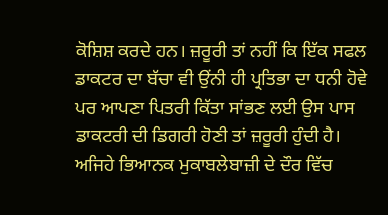ਕੋਸ਼ਿਸ਼ ਕਰਦੇ ਹਨ। ਜ਼ਰੂਰੀ ਤਾਂ ਨਹੀਂ ਕਿ ਇੱਕ ਸਫਲ ਡਾਕਟਰ ਦਾ ਬੱਚਾ ਵੀ ਉਂਨੀ ਹੀ ਪ੍ਰਤਿਭਾ ਦਾ ਧਨੀ ਹੋਵੇ ਪਰ ਆਪਣਾ ਪਿਤਰੀ ਕਿੱਤਾ ਸਾਂਭਣ ਲਈ ਉਸ ਪਾਸ ਡਾਕਟਰੀ ਦੀ ਡਿਗਰੀ ਹੋਣੀ ਤਾਂ ਜ਼ਰੂਰੀ ਹੁੰਦੀ ਹੈ।
ਅਜਿਹੇ ਭਿਆਨਕ ਮੁਕਾਬਲੇਬਾਜ਼ੀ ਦੇ ਦੌਰ ਵਿੱਚ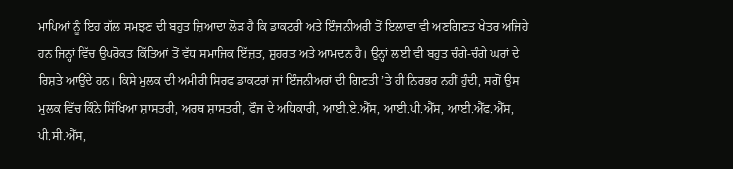ਮਾਪਿਆਂ ਨੂੰ ਇਹ ਗੱਲ ਸਮਝਣ ਦੀ ਬਹੁਤ ਜ਼ਿਆਦਾ ਲੋੜ ਹੈ ਕਿ ਡਾਕਟਰੀ ਅਤੇ ਇੰਜਨੀਅਰੀ ਤੋਂ ਇਲਾਵਾ ਵੀ ਅਣਗਿਣਤ ਖੇਤਰ ਅਜਿਹੇ ਹਨ ਜਿਨ੍ਹਾਂ ਵਿੱਚ ਉਪਰੋਕਤ ਕਿੱਤਿਆਂ ਤੋਂ ਵੱਧ ਸਮਾਜਿਕ ਇੱਜ਼ਤ, ਸ਼ੁਹਰਤ ਅਤੇ ਆਮਦਨ ਹੈ। ਉਨ੍ਹਾਂ ਲਈ ਵੀ ਬਹੁਤ ਚੰਗੇ-ਚੰਗੇ ਘਰਾਂ ਦੇ ਰਿਸ਼ਤੇ ਆਉਂਦੇ ਹਨ। ਕਿਸੇ ਮੁਲਕ ਦੀ ਅਮੀਰੀ ਸਿਰਫ ਡਾਕਟਰਾਂ ਜਾਂ ਇੰਜਨੀਅਰਾਂ ਦੀ ਗਿਣਤੀ ’ਤੇ ਹੀ ਨਿਰਭਰ ਨਹੀਂ ਹੁੰਦੀ, ਸਗੋਂ ਉਸ ਮੁਲਕ ਵਿੱਚ ਕਿੰਨੇ ਸਿੱਖਿਆ ਸ਼ਾਸਤਰੀ, ਅਰਥ ਸ਼ਾਸਤਰੀ, ਫੌਜ ਦੇ ਅਧਿਕਾਰੀ, ਆਈ.ਏ.ਐੱਸ, ਆਈ.ਪੀ.ਐੱਸ, ਆਈ.ਐੱਫ.ਐੱਸ, ਪੀ.ਸੀ.ਐੱਸ,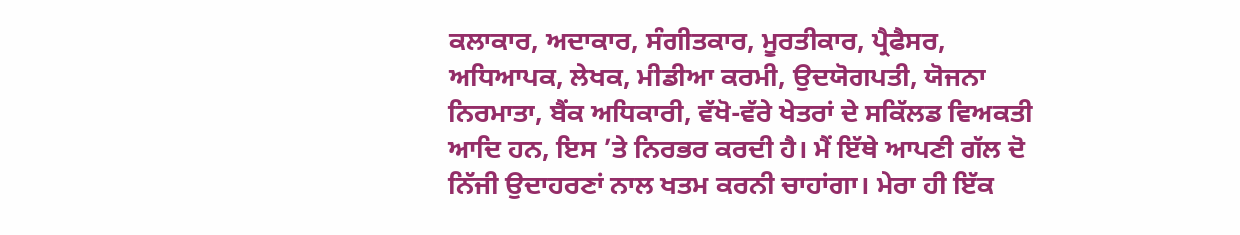ਕਲਾਕਾਰ, ਅਦਾਕਾਰ, ਸੰਗੀਤਕਾਰ, ਮੂਰਤੀਕਾਰ, ਪ੍ਰੈਫੈਸਰ, ਅਧਿਆਪਕ, ਲੇਖਕ, ਮੀਡੀਆ ਕਰਮੀ, ਉਦਯੋਗਪਤੀ, ਯੋਜਨਾ ਨਿਰਮਾਤਾ, ਬੈਂਕ ਅਧਿਕਾਰੀ, ਵੱਖੋ-ਵੱਰੇ ਖੇਤਰਾਂ ਦੇ ਸਕਿੱਲਡ ਵਿਅਕਤੀ ਆਦਿ ਹਨ, ਇਸ ’ਤੇ ਨਿਰਭਰ ਕਰਦੀ ਹੈ। ਮੈਂ ਇੱਥੇ ਆਪਣੀ ਗੱਲ ਦੋ ਨਿੱਜੀ ਉਦਾਹਰਣਾਂ ਨਾਲ ਖਤਮ ਕਰਨੀ ਚਾਹਾਂਗਾ। ਮੇਰਾ ਹੀ ਇੱਕ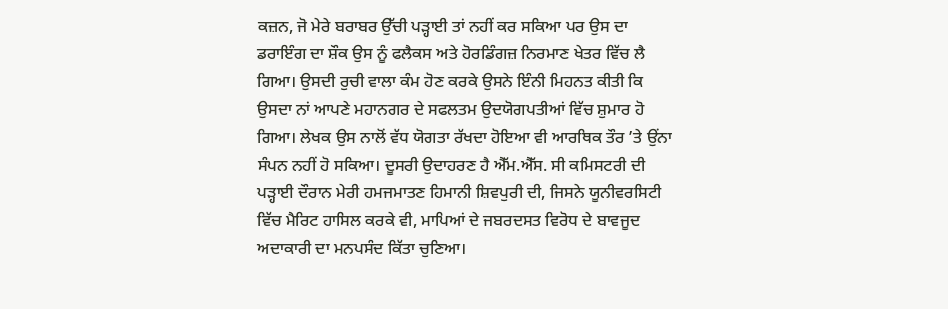ਕਜ਼ਨ, ਜੋ ਮੇਰੇ ਬਰਾਬਰ ਉੱਚੀ ਪੜ੍ਹਾਈ ਤਾਂ ਨਹੀਂ ਕਰ ਸਕਿਆ ਪਰ ਉਸ ਦਾ ਡਰਾਇੰਗ ਦਾ ਸ਼ੌਕ ਉਸ ਨੂੰ ਫਲੈਕਸ ਅਤੇ ਹੋਰਡਿੰਗਜ਼ ਨਿਰਮਾਣ ਖੇਤਰ ਵਿੱਚ ਲੈ ਗਿਆ। ਉਸਦੀ ਰੁਚੀ ਵਾਲਾ ਕੰਮ ਹੋਣ ਕਰਕੇ ਉਸਨੇ ਇੰਨੀ ਮਿਹਨਤ ਕੀਤੀ ਕਿ ਉਸਦਾ ਨਾਂ ਆਪਣੇ ਮਹਾਨਗਰ ਦੇ ਸਫਲਤਮ ਉਦਯੋਗਪਤੀਆਂ ਵਿੱਚ ਸ਼ੁਮਾਰ ਹੋ ਗਿਆ। ਲੇਖਕ ਉਸ ਨਾਲੋਂ ਵੱਧ ਯੋਗਤਾ ਰੱਖਦਾ ਹੋਇਆ ਵੀ ਆਰਥਿਕ ਤੌਰ ’ਤੇ ਉਂਨਾ ਸੰਪਨ ਨਹੀਂ ਹੋ ਸਕਿਆ। ਦੂਸਰੀ ਉਦਾਹਰਣ ਹੈ ਐੱਮ.ਐੱਸ. ਸੀ ਕਮਿਸਟਰੀ ਦੀ ਪੜ੍ਹਾਈ ਦੌਰਾਨ ਮੇਰੀ ਹਮਜਮਾਤਣ ਹਿਮਾਨੀ ਸ਼ਿਵਪੁਰੀ ਦੀ, ਜਿਸਨੇ ਯੂਨੀਵਰਸਿਟੀ ਵਿੱਚ ਮੈਰਿਟ ਹਾਸਿਲ ਕਰਕੇ ਵੀ, ਮਾਪਿਆਂ ਦੇ ਜਬਰਦਸਤ ਵਿਰੋਧ ਦੇ ਬਾਵਜੂਦ ਅਦਾਕਾਰੀ ਦਾ ਮਨਪਸੰਦ ਕਿੱਤਾ ਚੁਣਿਆ।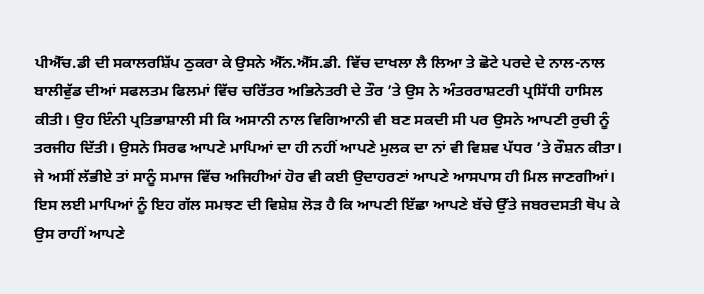ਪੀਐੱਚ.ਡੀ ਦੀ ਸਕਾਲਰਸ਼ਿੱਪ ਠੁਕਰਾ ਕੇ ਉਸਨੇ ਐੱਨ.ਐੱਸ.ਡੀ. ਵਿੱਚ ਦਾਖਲਾ ਲੈ ਲਿਆ ਤੇ ਛੋਟੇ ਪਰਦੇ ਦੇ ਨਾਲ-ਨਾਲ ਬਾਲੀਵੁੱਡ ਦੀਆਂ ਸਫਲਤਮ ਫਿਲਮਾਂ ਵਿੱਚ ਚਰਿੱਤਰ ਅਭਿਨੇਤਰੀ ਦੇ ਤੌਰ ’ਤੇ ਉਸ ਨੇ ਅੰਤਰਰਾਸ਼ਟਰੀ ਪ੍ਰਸਿੱਧੀ ਹਾਸਿਲ ਕੀਤੀ। ਉਹ ਇੰਨੀ ਪ੍ਰਤਿਭਾਸ਼ਾਲੀ ਸੀ ਕਿ ਅਸਾਨੀ ਨਾਲ ਵਿਗਿਆਨੀ ਵੀ ਬਣ ਸਕਦੀ ਸੀ ਪਰ ਉਸਨੇ ਆਪਣੀ ਰੁਚੀ ਨੂੰ ਤਰਜੀਹ ਦਿੱਤੀ। ਉਸਨੇ ਸਿਰਫ ਆਪਣੇ ਮਾਪਿਆਂ ਦਾ ਹੀ ਨਹੀਂ ਆਪਣੇ ਮੁਲਕ ਦਾ ਨਾਂ ਵੀ ਵਿਸ਼ਵ ਪੱਧਰ ’ਤੇ ਰੌਸ਼ਨ ਕੀਤਾ।
ਜੇ ਅਸੀਂ ਲੱਭੀਏ ਤਾਂ ਸਾਨੂੰ ਸਮਾਜ ਵਿੱਚ ਅਜਿਹੀਆਂ ਹੋਰ ਵੀ ਕਈ ਉਦਾਹਰਣਾਂ ਆਪਣੇ ਆਸਪਾਸ ਹੀ ਮਿਲ ਜਾਣਗੀਆਂ। ਇਸ ਲਈ ਮਾਪਿਆਂ ਨੂੰ ਇਹ ਗੱਲ ਸਮਝਣ ਦੀ ਵਿਸ਼ੇਸ਼ ਲੋੜ ਹੈ ਕਿ ਆਪਣੀ ਇੱਛਾ ਆਪਣੇ ਬੱਚੇ ਉੱਤੇ ਜਬਰਦਸਤੀ ਥੋਪ ਕੇ ਉਸ ਰਾਹੀਂ ਆਪਣੇ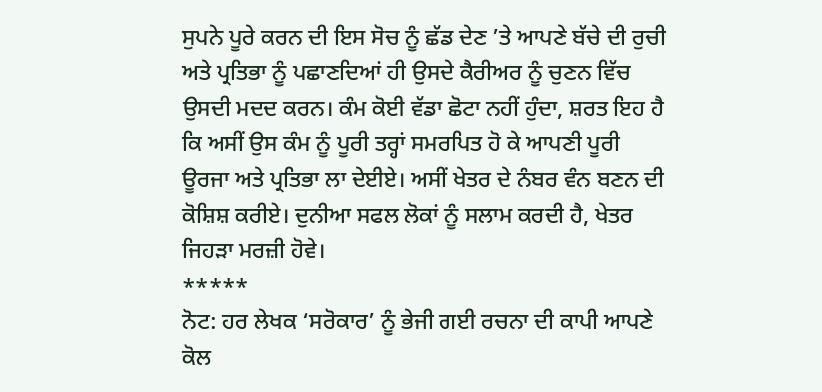ਸੁਪਨੇ ਪੂਰੇ ਕਰਨ ਦੀ ਇਸ ਸੋਚ ਨੂੰ ਛੱਡ ਦੇਣ ’ਤੇ ਆਪਣੇ ਬੱਚੇ ਦੀ ਰੁਚੀ ਅਤੇ ਪ੍ਰਤਿਭਾ ਨੂੰ ਪਛਾਣਦਿਆਂ ਹੀ ਉਸਦੇ ਕੈਰੀਅਰ ਨੂੰ ਚੁਣਨ ਵਿੱਚ ਉਸਦੀ ਮਦਦ ਕਰਨ। ਕੰਮ ਕੋਈ ਵੱਡਾ ਛੋਟਾ ਨਹੀਂ ਹੁੰਦਾ, ਸ਼ਰਤ ਇਹ ਹੈ ਕਿ ਅਸੀਂ ਉਸ ਕੰਮ ਨੂੰ ਪੂਰੀ ਤਰ੍ਹਾਂ ਸਮਰਪਿਤ ਹੋ ਕੇ ਆਪਣੀ ਪੂਰੀ ਊਰਜਾ ਅਤੇ ਪ੍ਰਤਿਭਾ ਲਾ ਦੇਈਏ। ਅਸੀਂ ਖੇਤਰ ਦੇ ਨੰਬਰ ਵੰਨ ਬਣਨ ਦੀ ਕੋਸ਼ਿਸ਼ ਕਰੀਏ। ਦੁਨੀਆ ਸਫਲ ਲੋਕਾਂ ਨੂੰ ਸਲਾਮ ਕਰਦੀ ਹੈ, ਖੇਤਰ ਜਿਹੜਾ ਮਰਜ਼ੀ ਹੋਵੇ।
*****
ਨੋਟ: ਹਰ ਲੇਖਕ ‘ਸਰੋਕਾਰ’ ਨੂੰ ਭੇਜੀ ਗਈ ਰਚਨਾ ਦੀ ਕਾਪੀ ਆਪਣੇ ਕੋਲ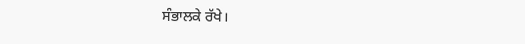ਸੰਭਾਲਕੇ ਰੱਖੇ।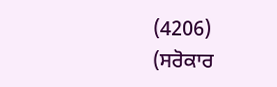(4206)
(ਸਰੋਕਾਰ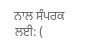ਨਾਲ ਸੰਪਰਕ ਲਈ: (